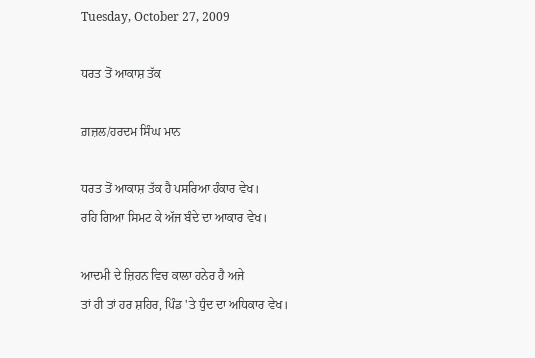Tuesday, October 27, 2009

ਧਰਤ ਤੋਂ ਆਕਾਸ਼ ਤੱਕ

ਗ਼ਜ਼ਲ/ਹਰਦਮ ਸਿੰਘ ਮਾਨ

ਧਰਤ ਤੋਂ ਆਕਾਸ਼ ਤੱਕ ਹੈ ਪਸਰਿਆ ਹੰਕਾਰ ਵੇਖ।
ਰਹਿ ਗਿਆ ਸਿਮਟ ਕੇ ਅੱਜ ਬੰਦੇ ਦਾ ਆਕਾਰ ਵੇਖ।

ਆਦਮੀ ਦੇ ਜ਼ਿਹਨ ਵਿਚ ਕਾਲਾ ਹਨੇਰ ਹੈ ਅਜੇ
ਤਾਂ ਹੀ ਤਾਂ ਹਰ ਸ਼ਹਿਰ, ਪਿੰਡ 'ਤੇ ਧੁੰਦ ਦਾ ਅਧਿਕਾਰ ਵੇਖ।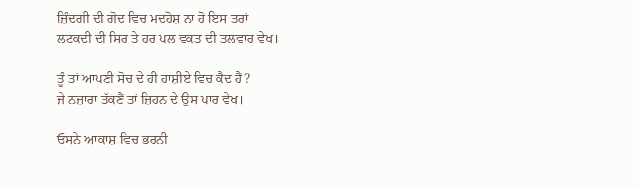ਜ਼ਿੰਦਗੀ ਦੀ ਗੋਦ ਵਿਚ ਮਦਹੋਸ਼ ਨਾ ਹੋ ਇਸ ਤਰਾਂ
ਲਟਕਦੀ ਦੀ ਸਿਰ ਤੇ ਹਰ ਪਲ ਵਕਤ ਦੀ ਤਲਵਾਰ ਵੇਖ।

ਤੂੰ ਤਾਂ ਆਪਣੀ ਸੋਚ ਦੇ ਹੀ ਹਾਸ਼ੀਏ ਵਿਚ ਕੈਦ ਹੈਂ?
ਜੇ ਨਜ਼ਾਰਾ ਤੱਕਣੈਂ ਤਾਂ ਜ਼ਿਹਨ ਦੇ ਉਸ ਪਾਰ ਵੇਖ।

ਓਸਨੇ ਆਕਾਸ਼ ਵਿਚ ਭਰਨੀ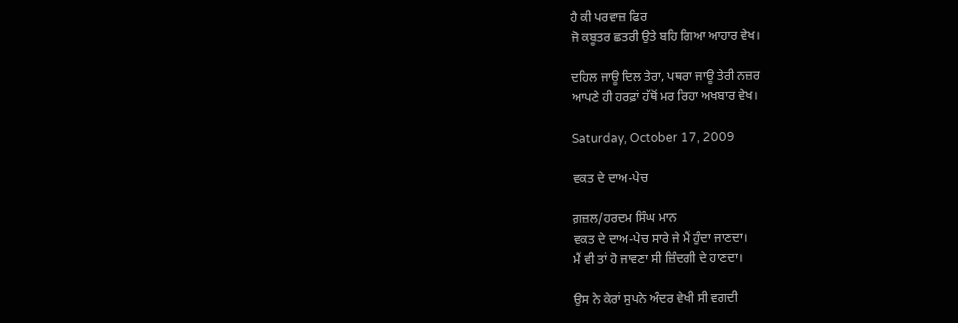ਹੈ ਕੀ ਪਰਵਾਜ਼ ਫਿਰ
ਜੋ ਕਬੂਤਰ ਛਤਰੀ ਉਤੇ ਬਹਿ ਗਿਆ ਆਹਾਰ ਵੇਖ।

ਦਹਿਲ ਜਾਊ ਦਿਲ ਤੇਰਾ, ਪਥਰਾ ਜਾਊ ਤੇਰੀ ਨਜ਼ਰ
ਆਪਣੇ ਹੀ ਹਰਫ਼ਾਂ ਹੱਥੋਂ ਮਰ ਰਿਹਾ ਅਖਬਾਰ ਵੇਖ।

Saturday, October 17, 2009

ਵਕਤ ਦੇ ਦਾਅ-ਪੇਚ

ਗ਼ਜ਼ਲ/ਹਰਦਮ ਸਿੰਘ ਮਾਨ
ਵਕਤ ਦੇ ਦਾਅ-ਪੇਚ ਸਾਰੇ ਜੇ ਮੈਂ ਹੁੰਦਾ ਜਾਣਦਾ।
ਮੈਂ ਵੀ ਤਾਂ ਹੋ ਜਾਵਣਾ ਸੀ ਜ਼ਿੰਦਗੀ ਦੇ ਹਾਣਦਾ।

ਉਸ ਨੇ ਕੇਰਾਂ ਸੁਪਨੇ ਅੰਦਰ ਵੇਖੀ ਸੀ ਵਗਦੀ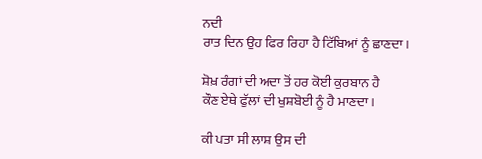ਨਦੀ
ਰਾਤ ਦਿਨ ਉਹ ਫਿਰ ਰਿਹਾ ਹੈ ਟਿੱਬਿਆਂ ਨੂੰ ਛਾਣਦਾ।

ਸ਼ੋਖ਼ ਰੰਗਾਂ ਦੀ ਅਦਾ ਤੋਂ ਹਰ ਕੋਈ ਕੁਰਬਾਨ ਹੈ
ਕੌਣ ਏਥੇ ਫੁੱਲਾਂ ਦੀ ਖੁਸ਼ਬੋਈ ਨੂੰ ਹੈ ਮਾਣਦਾ।

ਕੀ ਪਤਾ ਸੀ ਲਾਸ਼ ਉਸ ਦੀ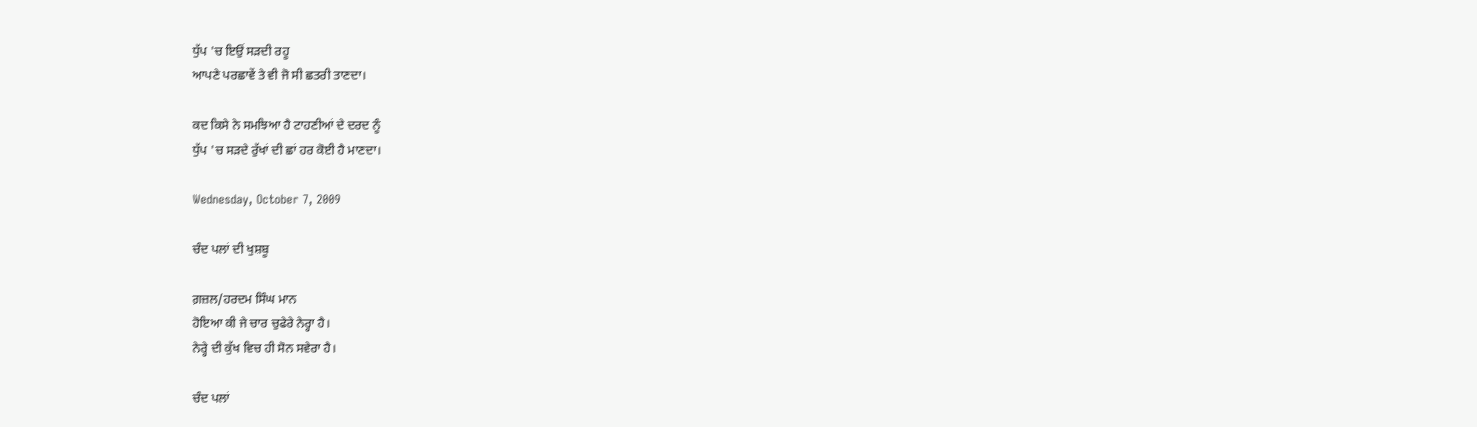ਧੁੱਪ 'ਚ ਇਉਂ ਸੜਦੀ ਰਹੂ
ਆਪਣੇ ਪਰਛਾਵੇਂ ਤੇ ਵੀ ਜੋ ਸੀ ਛਤਰੀ ਤਾਣਦਾ।

ਕਦ ਕਿਸੇ ਨੇ ਸਮਝਿਆ ਹੈ ਟਾਹਣੀਆਂ ਦੇ ਦਰਦ ਨੂੰ
ਧੁੱਪ 'ਚ ਸੜਦੇ ਰੁੱਖਾਂ ਦੀ ਛਾਂ ਹਰ ਕੋਈ ਹੈ ਮਾਣਦਾ।

Wednesday, October 7, 2009

ਚੰਦ ਪਲਾਂ ਦੀ ਖੁਸ਼ਬੂ

ਗ਼ਜ਼ਲ/ਹਰਦਮ ਸਿੰਘ ਮਾਨ
ਹੋਇਆ ਕੀ ਜੇ ਚਾਰ ਚੁਫੇਰੇ ਨੇਰ੍ਹਾ ਹੈ।
ਨੇਰ੍ਹੇ ਦੀ ਕੁੱਖ ਵਿਚ ਹੀ ਸੋਨ ਸਵੇਰਾ ਹੈ।

ਚੰਦ ਪਲਾਂ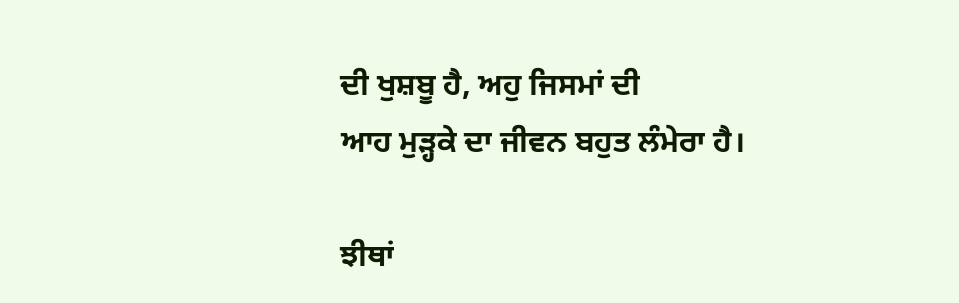ਦੀ ਖੁਸ਼ਬੂ ਹੈ, ਅਹੁ ਜਿਸਮਾਂ ਦੀ
ਆਹ ਮੁੜ੍ਹਕੇ ਦਾ ਜੀਵਨ ਬਹੁਤ ਲੰਮੇਰਾ ਹੈ।

ਝੀਥਾਂ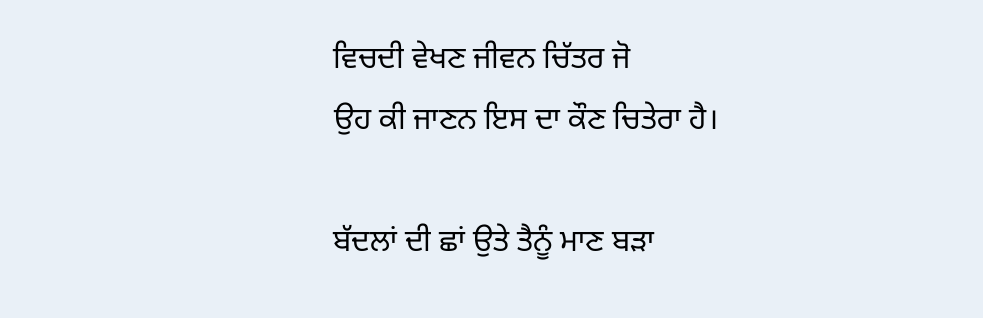ਵਿਚਦੀ ਵੇਖਣ ਜੀਵਨ ਚਿੱਤਰ ਜੋ
ਉਹ ਕੀ ਜਾਣਨ ਇਸ ਦਾ ਕੌਣ ਚਿਤੇਰਾ ਹੈ।

ਬੱਦਲਾਂ ਦੀ ਛਾਂ ਉਤੇ ਤੈਨੂੰ ਮਾਣ ਬੜਾ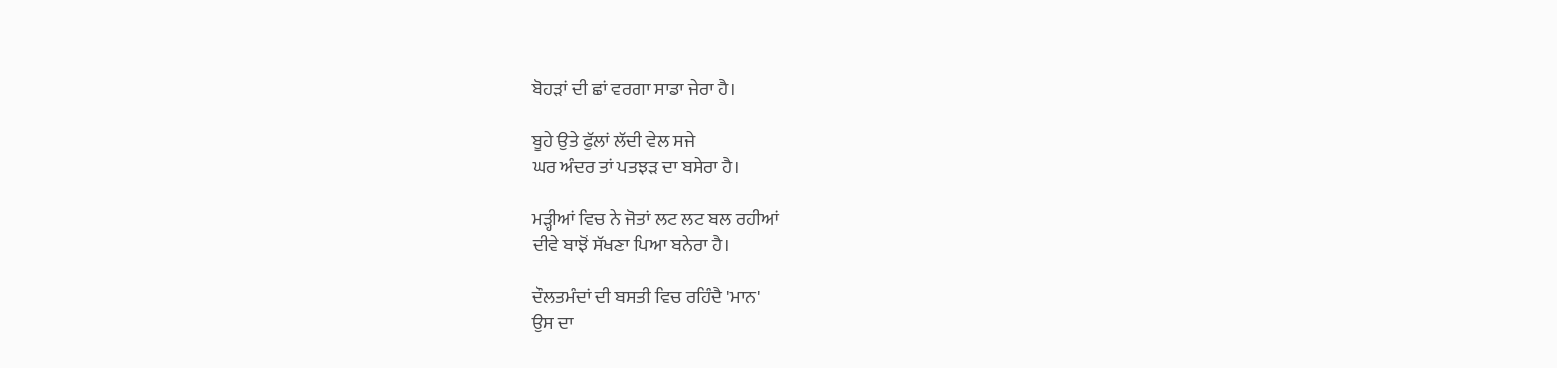ਬੋਹੜਾਂ ਦੀ ਛਾਂ ਵਰਗਾ ਸਾਡਾ ਜੇਰਾ ਹੈ।

ਬੂਹੇ ਉਤੇ ਫੁੱਲਾਂ ਲੱਦੀ ਵੇਲ ਸਜੇ
ਘਰ ਅੰਦਰ ਤਾਂ ਪਤਝੜ ਦਾ ਬਸੇਰਾ ਹੈ।

ਮੜ੍ਹੀਆਂ ਵਿਚ ਨੇ ਜੋਤਾਂ ਲਟ ਲਟ ਬਲ ਰਹੀਆਂ
ਦੀਵੇ ਬਾਝੋਂ ਸੱਖਣਾ ਪਿਆ ਬਨੇਰਾ ਹੈ।

ਦੌਲਤਮੰਦਾਂ ਦੀ ਬਸਤੀ ਵਿਚ ਰਹਿੰਦੈ 'ਮਾਨ'
ਉਸ ਦਾ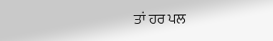ਤਾਂ ਹਰ ਪਲ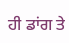ਹੀ ਡਾਂਗ ਤੇ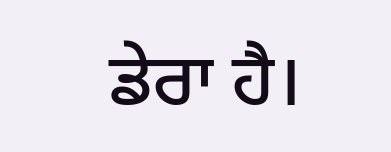ਡੇਰਾ ਹੈ।